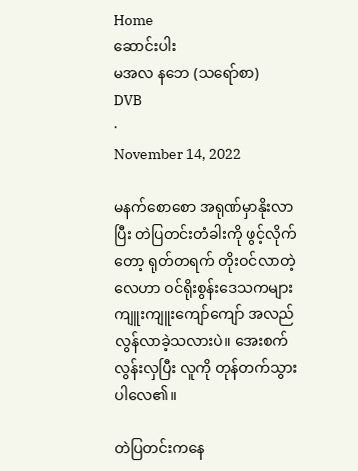Home
ဆောင်းပါး
မအလ နဘေ (သရော်စာ)
DVB
·
November 14, 2022

မနက်စောစော အရုဏ်မှာနိုးလာပြီး တဲပြတင်းတံခါးကို ဖွင့်လိုက်တော့ ရုတ်တရက် တိုးဝင်လာတဲ့လေဟာ ဝင်ရိုးစွန်းဒေသကများ ကျူးကျူးကျော်ကျော် အလည်လွန်လာခဲ့သလားပဲ။ အေးစက်လွန်းလှပြီး လူကို တုန်တက်သွားပါလေ၏။

တဲပြတင်းကနေ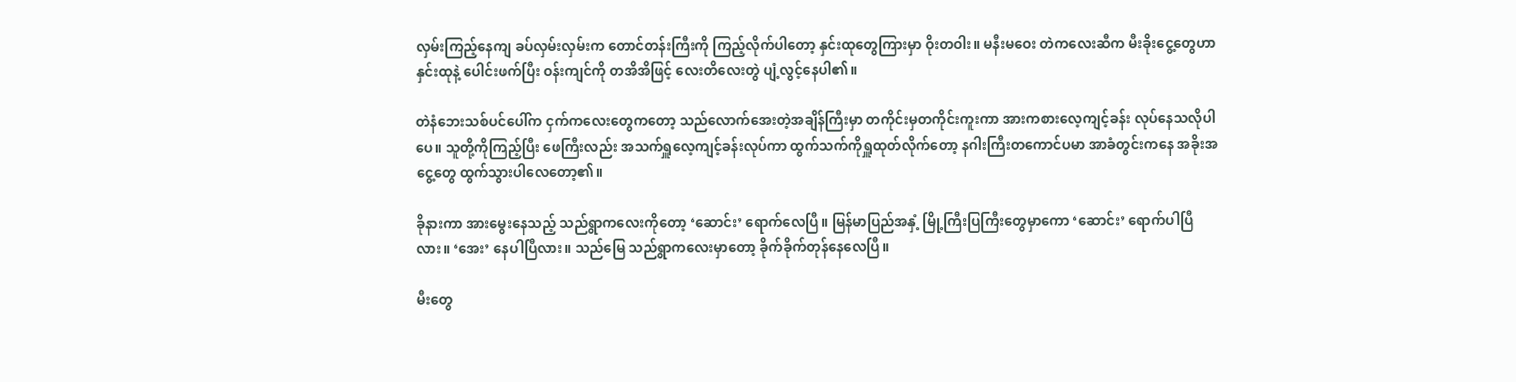လှမ်းကြည့်နေကျ ခပ်လှမ်းလှမ်းက တောင်တန်းကြီးကို ကြည့်လိုက်ပါတော့ နှင်းထုတွေကြားမှာ ဝိုးတဝါး။ မနီးမဝေး တဲကလေးဆီက မီးခိုးငွေ့တွေဟာ နှင်းထုနဲ့ ပေါင်းဖက်ပြီး ဝန်းကျင်ကို တအိအိဖြင့် လေးတိလေးတွဲ ပျံ့လွင့်နေပါ၏။

တဲနံဘေးသစ်ပင်ပေါ်က ငှက်ကလေးတွေကတော့ သည်လောက်အေးတဲ့အချိန်ကြီးမှာ တကိုင်းမှတကိုင်းကူးကာ အားကစားလေ့ကျင့်ခန်း လုပ်နေသလိုပါပေ။ သူတို့ကိုကြည့်ပြီး ဖေကြီးလည်း အသက်ရှူလေ့ကျင့်ခန်းလုပ်ကာ ထွက်သက်ကိုရှူထုတ်လိုက်တော့ နဂါးကြီးတကောင်ပမာ အာခံတွင်းကနေ အခိုးအငွေ့တွေ ထွက်သွားပါလေတော့၏။

ခိုနားကာ အားမွေးနေသည့် သည်ရွာကလေးကိုတော့ ‘ဆောင်း’ ရောက်လေပြီ။ မြန်မာပြည်အနှံ့ မြို့ကြီးပြကြီးတွေမှာကော ‘ဆောင်း’ ရောက်ပါပြီလား။ ‘အေး’ နေပါပြီလား။ သည်မြေ သည်ရွာကလေးမှာတော့ ခိုက်ခိုက်တုန်နေလေပြီ။

မီးတွေ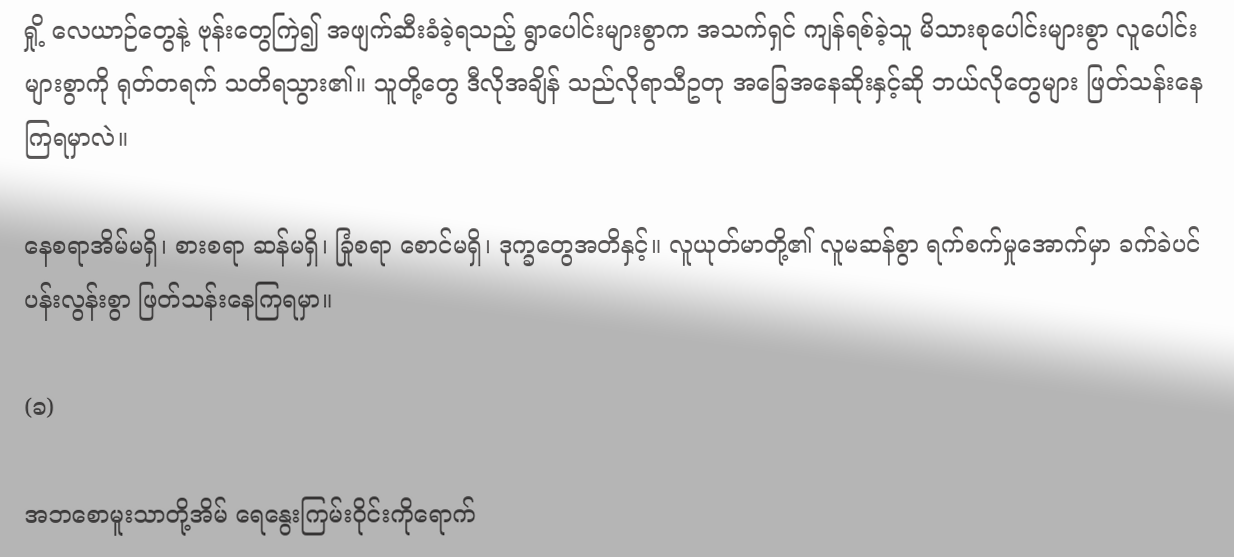ရှို့ လေယာဉ်တွေနဲ့ ဗုန်းတွေကြဲ၍ အဖျက်ဆီးခံခဲ့ရသည့် ရွာပေါင်းများစွာက အသက်ရှင် ကျန်ရစ်ခဲ့သူ မိသားစုပေါင်းများစွာ လူပေါင်းများစွာကို ရုတ်တရက် သတိရသွား၏။ သူတို့တွေ ဒီလိုအချိန် သည်လိုရာသီဥတု အခြေအနေဆိုးနှင့်ဆို ဘယ်လိုတွေများ ဖြတ်သန်းနေကြရမှာလဲ။

နေစရာအိမ်မရှိ၊ စားစရာ ဆန်မရှိ၊ ခြုံစရာ စောင်မရှိ၊ ဒုက္ခတွေအတိနှင့်။ လူယုတ်မာတို့၏ လူမဆန်စွာ ရက်စက်မှုအောက်မှာ ခက်ခဲပင်ပန်းလွန်းစွာ ဖြတ်သန်းနေကြရမှာ။

(ခ)

အဘစောမူးသာတို့အိမ် ရေနွေးကြမ်းဝိုင်းကိုရောက်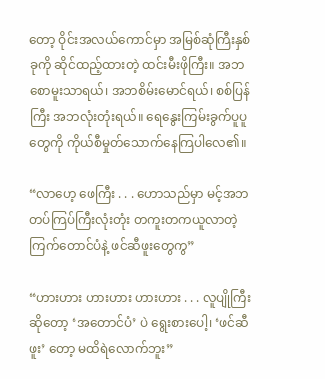တော့ ဝိုင်းအလယ်ကောင်မှာ အမြစ်ဆုံကြီးနှစ်ခုကို ဆိုင်ထည့်ထားတဲ့ ထင်းမီးဖိုကြီး။ အဘစောမူးသာရယ်၊ အဘစိမ်းမောင်ရယ်၊ စစ်ပြန်ကြီး အဘလုံးတုံးရယ်။ ရေနွေးကြမ်းခွက်ပူပူတွေကို ကိုယ်စီမှုတ်သောက်နေကြပါလေ၏။

“လာဟေ့ ဖေကြီး . . . ဟောသည်မှာ မင့်အဘ တပ်ကြပ်ကြီးလုံးတုံး တကူးတကယူလာတဲ့ ကြက်တောင်ပံနဲ့ ဖင်ဆီဖူးတွေကွ”

“ဟားဟား ဟားဟား ဟားဟား . . . လူပျိုကြီးဆိုတော့ ‘အတောင်ပံ’ ပဲ ရွေးစားပေါ့၊ ‘ဖင်ဆီဖူး’ တော့ မထိရဲလောက်ဘူး”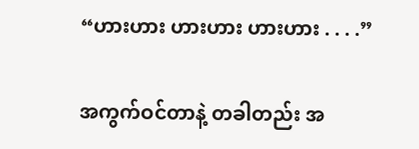“ဟားဟား ဟားဟား ဟားဟား . . . .”

အကွက်ဝင်တာနဲ့ တခါတည်း အ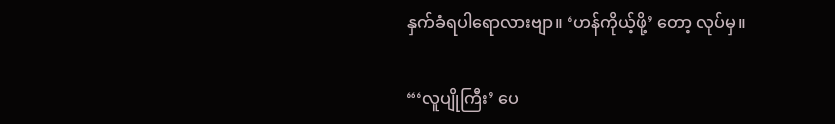နှက်ခံရပါရောလားဗျာ။ ‘ဟန်ကိုယ့်ဖို့’ တော့ လုပ်မှ။

“‘လူပျိုကြီး’ ပေ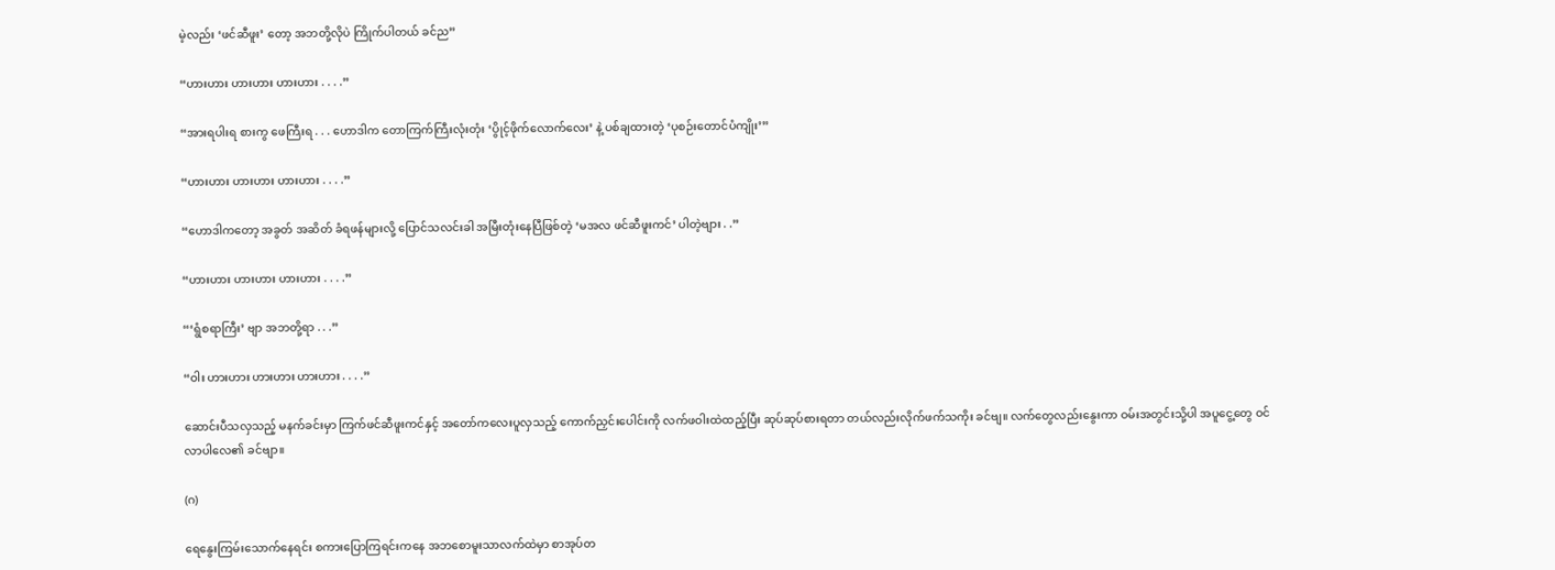မဲ့လည်း ‘ဖင်ဆီဖူး’ တော့ အဘတို့လိုပဲ ကြိုက်ပါတယ် ခင်ည”

“ဟားဟား ဟားဟား ဟားဟား . . . .”

“အားရပါးရ စားကွ ဖေကြီးရ . . . ဟောဒါက တောကြက်ကြီးလုံးတုံး ‘ပွိုင့်ဖိုက်လောက်လေး’ နဲ့ ပစ်ချထားတဲ့ ‘ပုစဉ်းတောင်ပံကျိုး’”

“ဟားဟား ဟားဟား ဟားဟား . . . .”

“ဟောဒါကတော့ အခွတ် အဆိတ် ခံရဖန်များလို့ ပြောင်သလင်းခါ အမြီးတုံးနေပြီဖြစ်တဲ့ ‘မအလ ဖင်ဆီဖူးကင်’ ပါတဲ့ဗျား . .”

“ဟားဟား ဟားဟား ဟားဟား . . . .”

“‘ရွံစရာကြီး’ ဗျာ အဘတို့ရာ . . .”

“ဝါး ဟားဟား ဟားဟား ဟားဟား . . . .”

ဆောင်းပီသလှသည့် မနက်ခင်းမှာ ကြက်ဖင်ဆီဖူးကင်နှင့် အတော်ကလေးပူလှသည့် ကောက်ညှင်းပေါင်းကို လက်ဖဝါးထဲထည့်ပြီး ဆုပ်ဆုပ်စားရတာ တယ်လည်းလိုက်ဖက်သကိုး ခင်ဗျ။ လက်တွေလည်းနွေးကာ ဝမ်းအတွင်းသို့ပါ အပူငွေ့တွေ ဝင်လာပါလေ၏ ခင်ဗျာ။

(ဂ)

ရေနွေးကြမ်းသောက်နေရင်း စကားပြောကြရင်းကနေ အဘစောမူးသာလက်ထဲမှာ စာအုပ်တ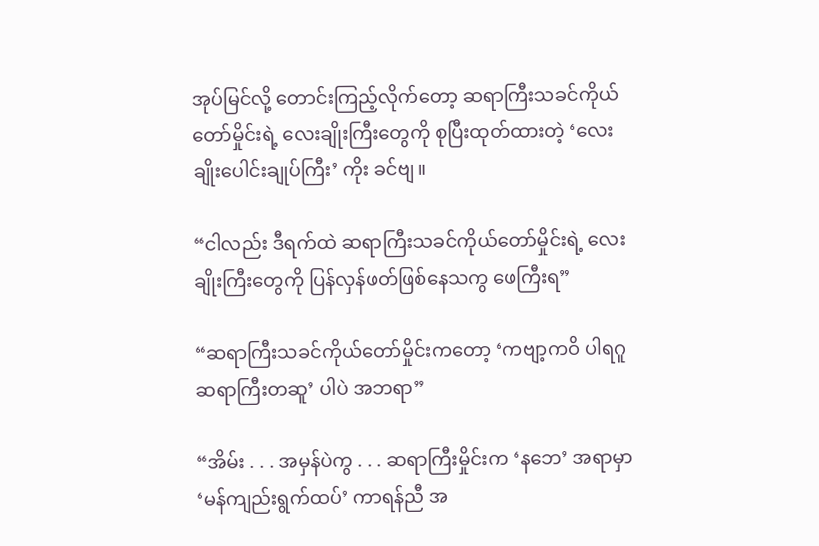အုပ်မြင်လို့ တောင်းကြည့်လိုက်တော့ ဆရာကြီးသခင်ကိုယ်တော်မှိုင်းရဲ့ လေးချိုးကြီးတွေကို စုပြီးထုတ်ထားတဲ့ ‘လေးချိုးပေါင်းချုပ်ကြီး’ ကိုး ခင်ဗျ။

“ငါလည်း ဒီရက်ထဲ ဆရာကြီးသခင်ကိုယ်တော်မှိုင်းရဲ့ လေးချိုးကြီးတွေကို ပြန်လှန်ဖတ်ဖြစ်နေသကွ ဖေကြီးရ”

“ဆရာကြီးသခင်ကိုယ်တော်မှိုင်းကတော့ ‘ကဗျာ့ကဝိ ပါရဂူ ဆရာကြီးတဆူ’ ပါပဲ အဘရာ”

“အိမ်း . . . အမှန်ပဲကွ . . . ဆရာကြီးမှိုင်းက ‘နဘေ’ အရာမှာ ‘မန်ကျည်းရွက်ထပ်’ ကာရန်ညီ အ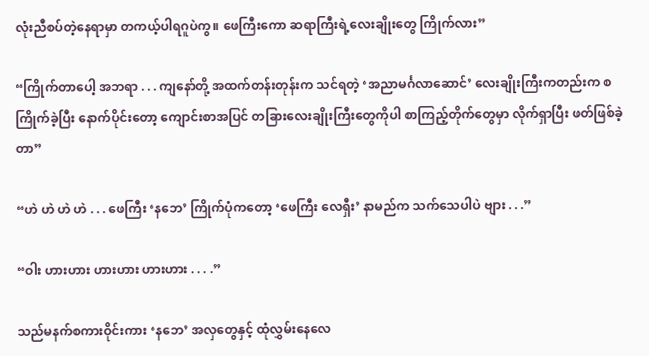လုံးညီစပ်တဲ့နေရာမှာ တကယ့်ပါရဂူပဲကွ။ ဖေကြီးကော ဆရာကြီးရဲ့လေးချိုးတွေ ကြိုက်လား”

“ကြိုက်တာပေါ့ အဘရာ . . . ကျနော်တို့ အထက်တန်းတုန်းက သင်ရတဲ့ ‘အညာမင်္ဂလာဆောင်’ လေးချိုးကြီးကတည်းက စကြိုက်ခဲ့ပြီး နောက်ပိုင်းတော့ ကျောင်းစာအပြင် တခြားလေးချိုးကြီးတွေကိုပါ စာကြည့်တိုက်တွေမှာ လိုက်ရှာပြီး ဖတ်ဖြစ်ခဲ့တာ”

“ဟဲ ဟဲ ဟဲ ဟဲ . . . ဖေကြီး ‘နဘေ’ ကြိုက်ပုံကတော့ ‘ဖေကြီး လေရှီး’ နာမည်က သက်သေပါပဲ ဗျား . . .”

“ဝါး ဟားဟား ဟားဟား ဟားဟား . . . .”

သည်မနက်စကားဝိုင်းကား ‘နဘေ’ အလှတွေနှင့် ထုံလွှမ်းနေလေ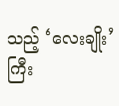သည့် ‘လေးချိုး’ ကြီး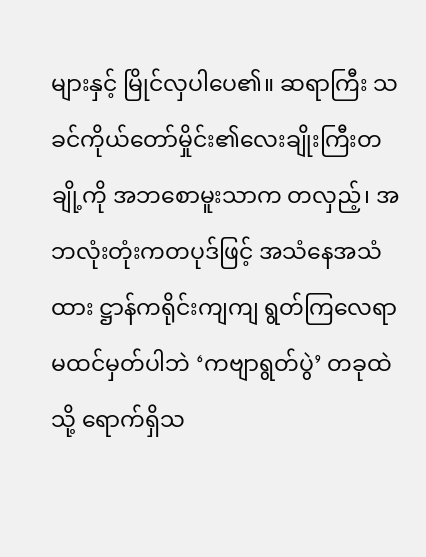များနှင့် မြိုင်လှပါပေ၏။ ဆရာကြီး သခင်ကိုယ်တော်မှိုင်း၏လေးချိုးကြီးတချို့ကို အဘစောမူးသာက တလှည့်၊ အဘလုံးတုံးကတပုဒ်ဖြင့် အသံနေအသံထား ဋ္ဌာန်ကရိုင်းကျကျ ရွတ်ကြလေရာ မထင်မှတ်ပါဘဲ ‘ကဗျာရွတ်ပွဲ’ တခုထဲသို့ ရောက်ရှိသ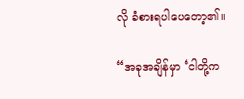လို ခံစားရပါပေတော့၏။

“အခုအချိန်မှာ ‘ငါတို့က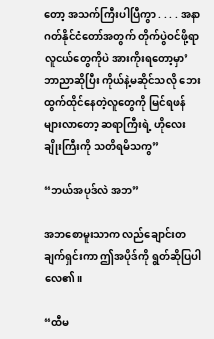တော့ အသက်ကြီးပါပြီကွာ . . . . အနာဂတ်နိုင်ငံတော်အတွက် တိုက်ပွဲဝင်ဖို့ရာ လူငယ်တွေကိုပဲ အားကိုးရတော့မှာ’ ဘာညာဆိုပြီး ကိုယ်နဲ့မဆိုင်သလို ဘေးထွက်ထိုင်နေတဲ့လူတွေကို မြင်ရဖန်များလာတော့ ဆရာကြီးရဲ့ ဟိုလေးချိုးကြီးကို သတိရမိသကွ”

“ဘယ်အပုဒ်လဲ အဘ”

အဘစောမူးသာက လည်ချောင်းတချက်ရှင်းကာ ဤအပိုဒ်ကို ရွတ်ဆိုပြပါလေ၏။

“ထီမ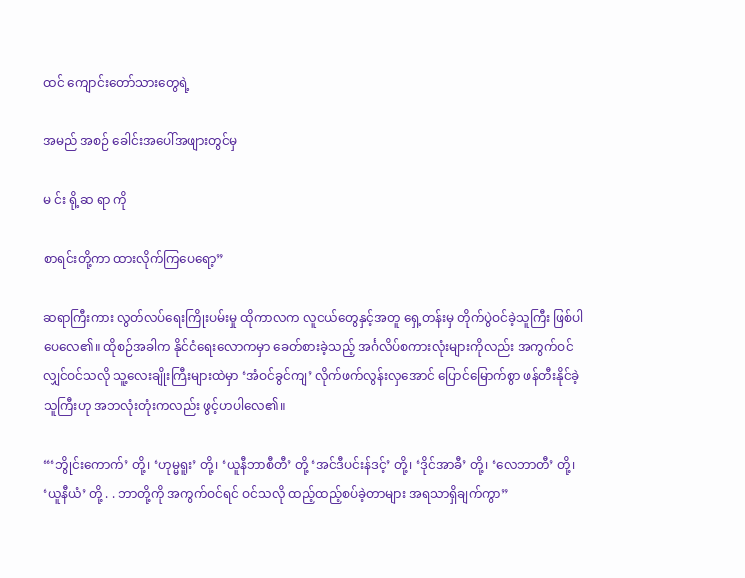ထင် ကျောင်းတော်သားတွေရဲ့

အမည် အစဉ် ခေါင်းအပေါ်အဖျားတွင်မှ

မ င်း ရို့ဆ ရာ ကို

စာရင်းတို့ကာ ထားလိုက်ကြပေရော့”

ဆရာကြီးကား လွတ်လပ်ရေးကြိုးပမ်းမှု ထိုကာလက လူငယ်တွေနှင့်အတူ ရှေ့တန်းမှ တိုက်ပွဲဝင်ခဲ့သူကြီး ဖြစ်ပါပေလေ၏။ ထိုစဉ်အခါက နိုင်ငံရေးလောကမှာ ခေတ်စားခဲ့သည့် အင်္ဂလိပ်စကားလုံးများကိုလည်း အကွက်ဝင်လျှင်ဝင်သလို သူ့လေးချိုးကြီးများထဲမှာ ‘အံဝင်ခွင်ကျ’ လိုက်ဖက်လွန်းလှအောင် ပြောင်မြောက်စွာ ဖန်တီးနိုင်ခဲ့သူကြီးဟု အဘလုံးတုံးကလည်း ဖွင့်ဟပါလေ၏။

“‘ဘွိုင်းကောက်’ တို့၊ ‘ဟုမ္မရူး’ တို့၊ ‘ယူနီဘာစီတီ’ တို့ ‘အင်ဒီပင်းန်ဒင့်’ တို့၊ ‘ဒိုင်အာခီ’ တို့၊ ‘လေဘာတီ’ တို့၊ ‘ယူနီယံ’ တို့ . . ဘာတို့ကို အကွက်ဝင်ရင် ဝင်သလို ထည့်ထည့်စပ်ခဲ့တာများ အရသာရှိချက်ကွာ”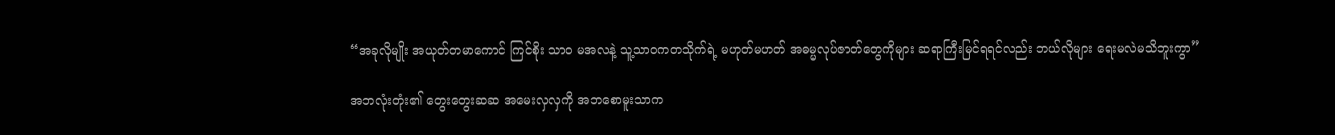“အခုလိုမျိုး အယုတ်တမာကောင် ကြင်စိုး သာဝ မအလနဲ့ သူ့သာဝကတသိုက်ရဲ့ မဟုတ်မဟတ် အဓမ္မလုပ်ဇာတ်တွေကိုများ ဆရာကြီးမြင်ရရင်လည်း ဘယ်လိုများ ရေးမလဲမသိဘူးကွာ”

အဘလုံးတုံး၏ တွေးတွေးဆဆ အမေးလှလှကို အဘစောမူးသာက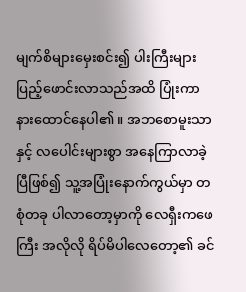မျက်စိများမှေးစင်း၍ ပါးကြီးများ ပြည့်ဖောင်းလာသည်အထိ ပြုံးကာ နားထောင်နေပါ၏။ အဘစောမူးသာနှင့် လပေါင်းများစွာ အနေကြာလာခဲ့ပြီဖြစ်၍ သူ့အပြုံးနောက်ကွယ်မှာ တစုံတခု ပါလာတော့မှာကို လေရှီးကဖေကြီး အလိုလို ရိပ်မိပါလေတော့၏ ခင်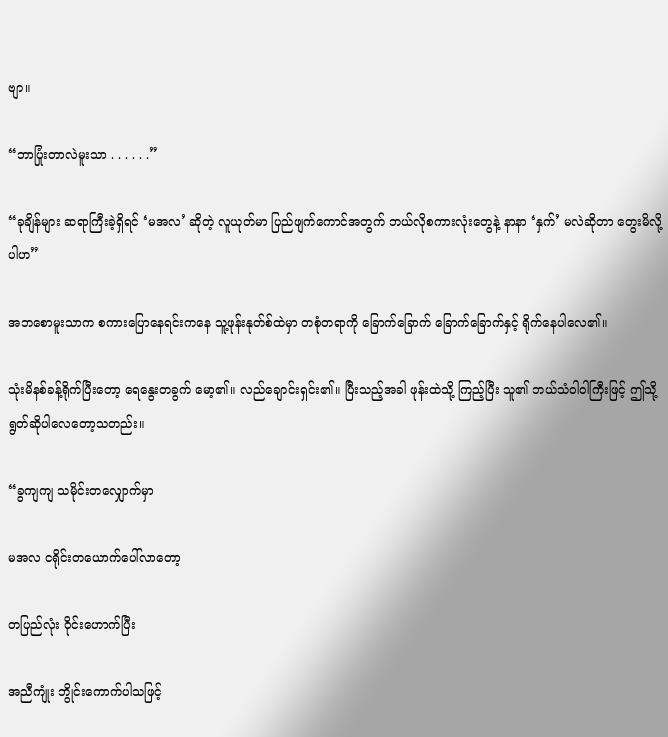ဗျာ။

“ဘာပြုံးတာလဲမူးသာ . . . . . .”

“ခုချိန်များ ဆရာကြီးခဲ့ရှိရင် ‘မအလ’ ဆိုတဲ့ လူယုတ်မာ ပြည်ဖျက်ကောင်အတွက် ဘယ်လိုစကားလုံးတွေနဲ့ နာနာ ‘နှက်’ မလဲဆိုတာ တွေးမိလို့ပါဟ”

အဘစောမူးသာက စကားပြောနေရင်းကနေ သူ့ဖုန်းနုတ်စ်ထဲမှာ တစုံတရာကို ခြောက်ခြောက် ခြောက်ခြောက်နှင့် ရိုက်နေပါလေ၏။

သုံးမိနစ်ခန့်ရိုက်ပြီးတော့ ရေနွေးတခွက် မော့၏။ လည်ချောင်းရှင်း၏။ ပြီးသည့်အခါ ဖုန်းထဲသို့ ကြည့်ပြီး သူ၏ ဘယ်သံဝါဝါကြီးဖြင့် ဤသို့ရွတ်ဆိုပါလေတော့သတည်း။

“ခွကျကျ သမိုင်းတလျှောက်မှာ

မအလ ငရိုင်းတယောက်ပေါ်လာတော့

တပြည်လုံး ဝိုင်းဟောက်ပြီး

အညီကျုံး ဘွိုင်းကောက်ပါသဖြင့်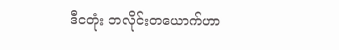ဒီငတုံး ဘလိုင်းတယောက်ဟာ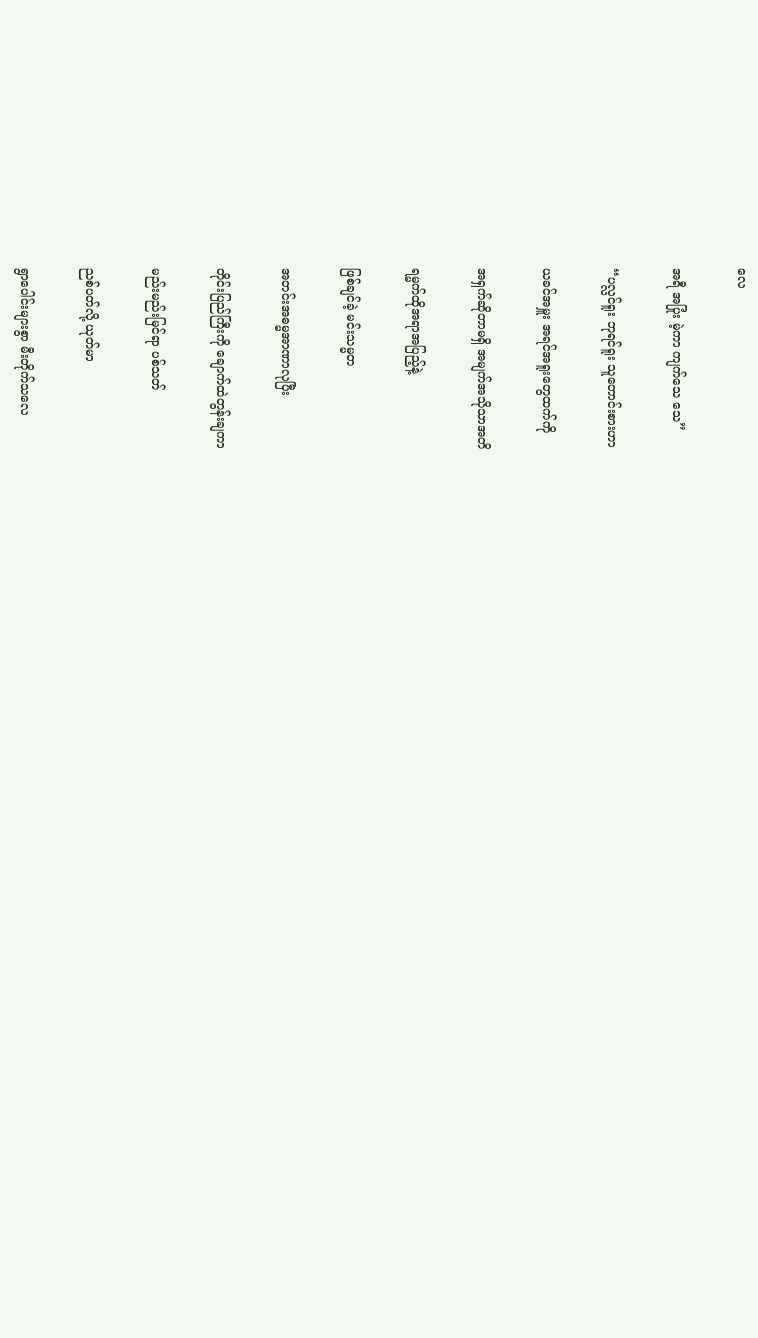လေ

အရီ အပြုံး မဲ့ကာ ကျက်သေ သေ”

“ပလ္လင်ရူး ဘုရင်ရူး သူတောင်းစားဟာ

ယခင်အမှူး အရင်အရူးတွေထက်ကို

အရှက်ဆိုတာမရှိ အမျက်အသိုသာအတိ

ရမ္မက်ထိုအရာအပြည့်နဲ့

ဖြစ်ချင်ခဲ့ မင်းသမ္မတ

အတင်းအဓမ္မအာဏာလုပြီး

တိုင်းပြည်ကြီးကို ချောက်ထဲတွန်းချကာ

မည်းမည်းမြင်ရာ ပစ်သတ်

ညစ်ပတ်လို့ ယုတ်မာ

ရွာပေါင်းများစွာ မီးတိုက်သလေ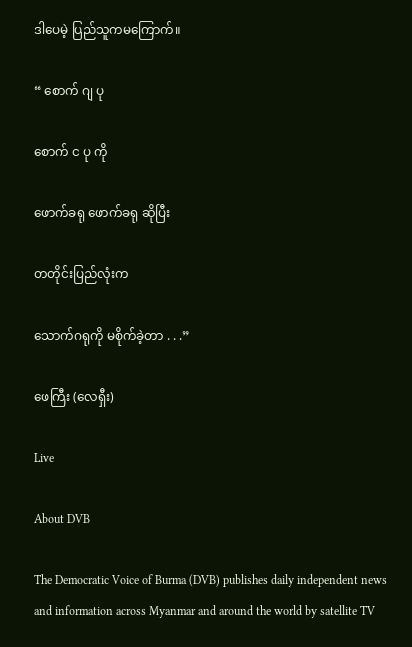ဒါပေမဲ့ ပြည်သူကမကြောက်။

“ စောက် ဂျ ပု

စောက် င ပု ကို

ဖောက်ခရု ဖောက်ခရု ဆိုပြီး

တတိုင်းပြည်လုံးက

သောက်ဂရုကို မစိုက်ခဲ့တာ . . .”

ဖေကြီး (လေရှီး)

Live

About DVB

The Democratic Voice of Burma (DVB) publishes daily independent news and information across Myanmar and around the world by satellite TV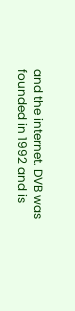and the internet. DVB was founded in 1992 and is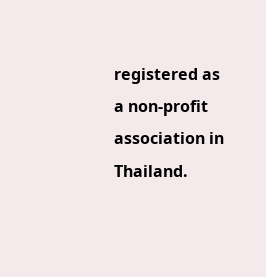registered as a non-profit association in Thailand.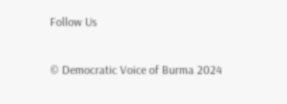Follow Us

© Democratic Voice of Burma 2024